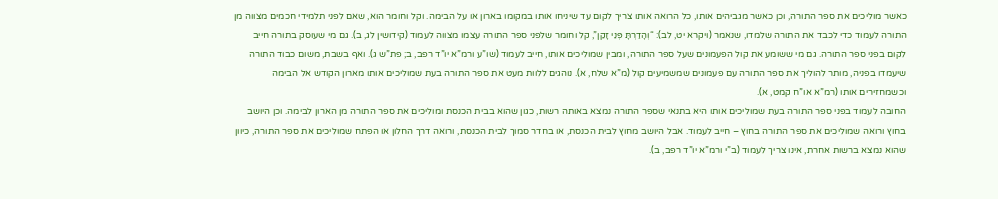כאשר מוליכים את ספר התורה, וכן כאשר מגביהים אותו, כל הרואה אותו צריך לקום עד שיניחו אותו במקומו בארון או על הבימה. וקל וחומר הוא, שאם לפני תלמידי חכמים מצווה מן התורה לעמוד כדי לכבד את התורה שלמדו, שנאמר (ויקרא יט, לב): “וְהָדַרְתָּ פְּנֵי זָקֵן”, קל וחומר שלפני ספר התורה עצמו מצווה לעמוד (קידושין לג, ב). גם מי שעוסק בתורה חייב לקום בפני ספר התורה. גם מי ששומע את קול הפעמונים שעל ספר התורה, ומבין שמוליכים אותו, חייב לעמוד (שו”ע ורמ”א יו”ד רפב, ב; פת”ש ג). ואף בשבת, משום כבוד התורה שיעמדו בפניה, מותר להוליך את ספר התורה עם פעמונים שמשמיעים קול (מ”א שלח, א). נוהגים ללוות מעט את ספר התורה בעת שמוליכים אותו מארון הקודש אל הבימה וכשמחזירים אותו (רמ”א או”ח קמט, א).
החובה לעמוד בפני ספר התורה בעת שמוליכים אותו היא בתנאי שספר התורה נמצא באותה רשות, כגון שהוא בבית הכנסת ומוליכים את ספר התורה מן הארון לבימה. וכן היושב בחוץ ורואה שמוליכים את ספר התורה בחוץ – חייב לעמוד. אבל היושב מחוץ לבית הכנסת, או בחדר סמוך לבית הכנסת, ורואה דרך החלון או הפתח שמוליכים את ספר התורה, כיוון שהוא נמצא ברשות אחרת, אינו צריך לעמוד (ב”י ורמ”א יו”ד רפב, ב).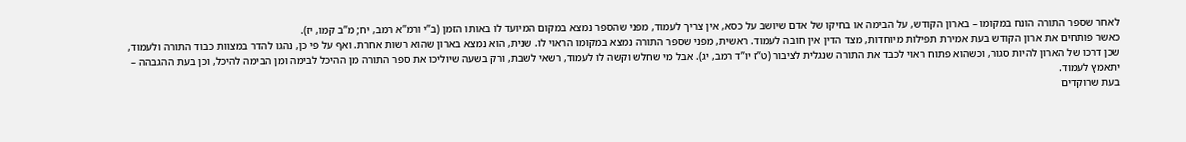לאחר שספר התורה הונח במקומו – בארון הקודש, על הבימה או בחיקו של אדם שיושב על כסא, אין צריך לעמוד, מפני שהספר נמצא במקום המיועד לו באותו הזמן (ב”י ורמ”א רמב, יח; מ”ב קמו, יז).
כאשר פותחים את ארון הקודש בעת אמירת תפילות מיוחדות, מצד הדין אין חובה לעמוד. ראשית, מפני שספר התורה נמצא במקומו הראוי לו. שנית, הוא נמצא בארון שהוא רשות אחרת. ואף על פי כן, נהגו להדר במצוות כבוד התורה ולעמוד, שכן דרכו של הארון להיות סגור, וכשהוא פתוח ראוי לכבד את התורה שנגלית לציבור (ט”ז יו”ד רמב, יג). אבל מי שחלש וקשה לו לעמוד, רשאי לשבת, ורק בשעה שיוליכו את ספר התורה מן ההיכל לבימה ומן הבימה להיכל, וכן בעת ההגבהה – יתאמץ לעמוד.
בעת שרוקדים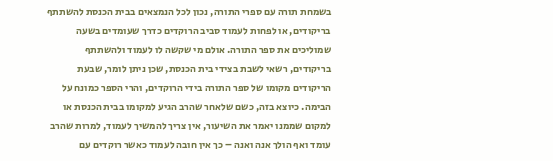בשמחת תורה עם ספרי התורה, נכון לכל הנמצאים בבית הכנסת להשתתף בריקודים, או לפחות לעמוד סביב הרוקדים כדרך שעומדים בשעה שמוליכים את ספר התורה. אולם מי שקשה לו לעמוד ולהשתתף בריקודים, רשאי לשבת בצידי בית הכנסת, שכן ניתן לומר, שבעת הריקודים מקומו של ספר התורה בידי הרוקדים, והרי הספר כמונח על הבימה. כיוצא בזה, כשם שלאחר שהרב הגיע למקומו בבית הכנסת או למקום שממנו יאמר את השיעור, אין צריך להמשיך לעמוד, למרות שהרב עומד ואף הולך אנה ואנה – כך אין חובה לעמוד כאשר רוקדים עם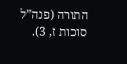התורה (פנה”ל סוכות ז, 3).